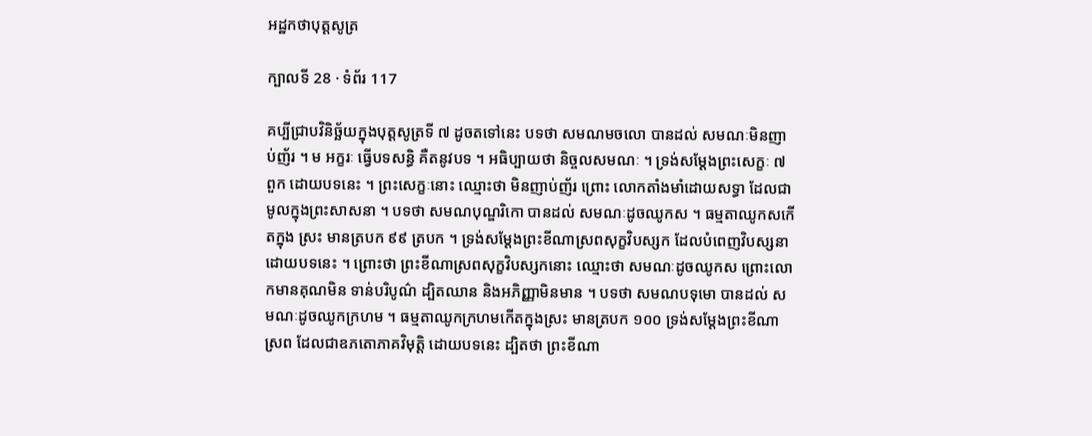អដ្ឋកថាបុត្តសូត្រ

ក្បាលទី 28 · ទំព័រ 117

គប្បីជ្រាបវិនិច្ឆ័យក្នុងបុត្តសូត្រទី ៧ ដូចតទៅនេះ បទថា សមណមចលោ បានដល់ សមណៈមិនញាប់ញ័រ ។ ម អក្ខរៈ ធ្វើបទសន្ធិ គឺតនូវបទ ។ អធិប្បាយថា និច្ចលសមណៈ ។ ទ្រង់សម្តែងព្រះសេក្ខៈ ៧ ពួក ដោយបទនេះ ។ ព្រះសេក្ខៈនោះ ឈ្មោះថា មិនញាប់ញ័រ ព្រោះ លោកតាំងមាំដោយសទ្ធា ដែលជាមូលក្នុងព្រះសាសនា ។ បទថា សមណបុណ្ឌរិកោ បានដល់ សមណៈដូចឈូកស ។ ធម្មតាឈូកសកើតក្នុង ស្រះ មានត្របក ៩៩ ត្របក ។ ទ្រង់សម្តែងព្រះខីណាស្រពសុក្ខវិបស្សក ដែលបំពេញវិបស្សនាដោយបទនេះ ។ ព្រោះថា ព្រះខីណាស្រពសុក្ខវិបស្សកនោះ ឈ្មោះថា សមណៈដូចឈូកស ព្រោះលោកមានគុណមិន ទាន់បរិបូណ៌ ដ្បិតឈាន និងអភិញ្ញាមិនមាន ។ បទថា សមណបទុមោ បានដល់ សមណៈដូចឈូកក្រហម ។ ធម្មតាឈូកក្រហមកើតក្នុងស្រះ មានត្របក ១០០ ទ្រង់សម្តែងព្រះខីណាស្រព ដែលជាឧភតោភាគវិមុត្តិ ដោយបទនេះ ដ្បិតថា ព្រះខីណា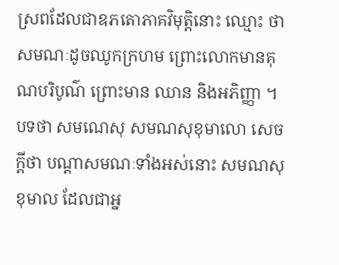ស្រពដែលជាឧភតោភាគវិមុត្តិនោះ ឈ្មោះ ថា សមណៈដូចឈូកក្រហម ព្រោះលោកមានគុណបរិបូណ៌ ព្រោះមាន ឈាន និងអភិញ្ញា ។ បទថា សមណេសុ សមណសុខុមាលោ សេចក្តីថា បណ្តាសមណៈទាំងអស់នោះ សមណសុខុមាល ដែលជាអ្ន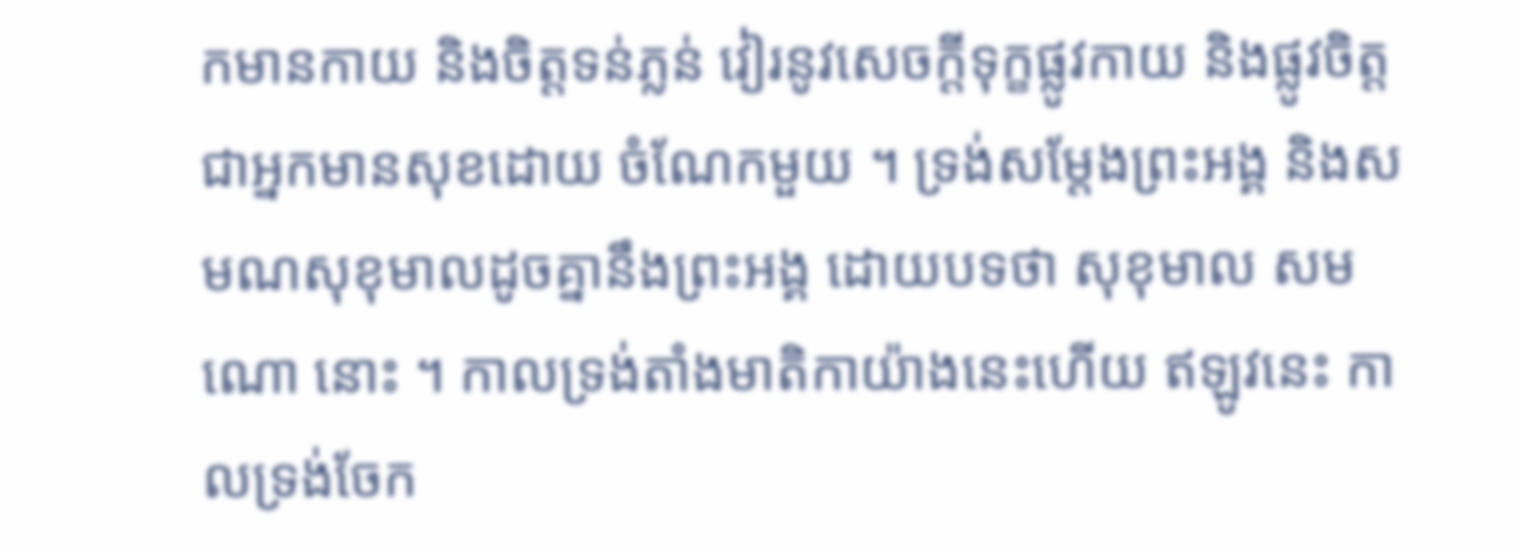កមានកាយ និងចិត្តទន់ភ្លន់ វៀរនូវសេចក្តីទុក្ខផ្លូវកាយ និងផ្លូវចិត្ត ជាអ្នកមានសុខដោយ ចំណែកមួយ ។ ទ្រង់សម្តែងព្រះអង្គ និងសមណសុខុមាលដូចគ្នានឹងព្រះអង្គ ដោយបទថា សុខុមាល សមណោ នោះ ។ កាលទ្រង់តាំងមាតិកាយ៉ាងនេះហើយ ឥឡូវនេះ កាលទ្រង់ចែក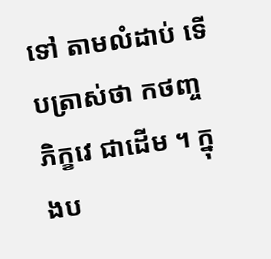ទៅ តាមលំដាប់ ទើបត្រាស់ថា កថញ្ច ភិក្ខវេ ជាដើម ។ ក្នុងប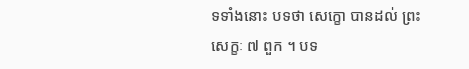ទទាំងនោះ បទថា សេក្ខោ បានដល់ ព្រះសេក្ខៈ ៧ ពួក ។ បទ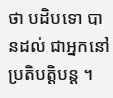ថា បដិបទោ បានដល់ ជាអ្នកនៅប្រតិបត្តិបន្ត ។